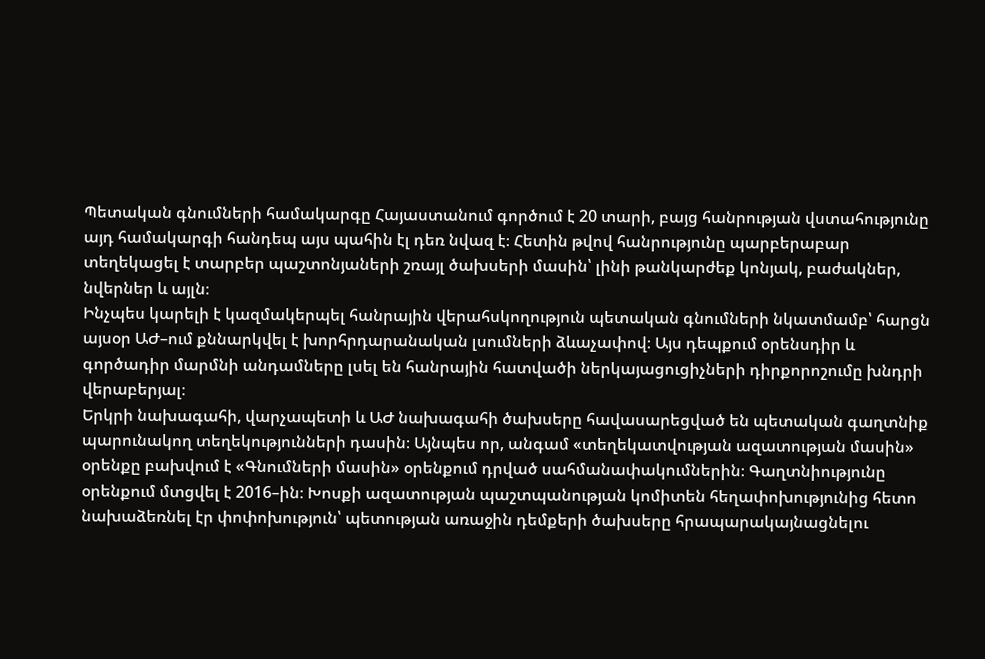Պետական գնումների համակարգը Հայաստանում գործում է 20 տարի, բայց հանրության վստահությունը այդ համակարգի հանդեպ այս պահին էլ դեռ նվազ է։ Հետին թվով հանրությունը պարբերաբար տեղեկացել է տարբեր պաշտոնյաների շռայլ ծախսերի մասին՝ լինի թանկարժեք կոնյակ, բաժակներ, նվերներ և այլն։
Ինչպես կարելի է կազմակերպել հանրային վերահսկողություն պետական գնումների նկատմամբ՝ հարցն այսօր ԱԺ–ում քննարկվել է խորհրդարանական լսումների ձևաչափով։ Այս դեպքում օրենսդիր և գործադիր մարմնի անդամները լսել են հանրային հատվածի ներկայացուցիչների դիրքորոշումը խնդրի վերաբերյալ։
Երկրի նախագահի, վարչապետի և ԱԺ նախագահի ծախսերը հավասարեցված են պետական գաղտնիք պարունակող տեղեկությունների դասին։ Այնպես որ, անգամ «տեղեկատվության ազատության մասին» օրենքը բախվում է «Գնումների մասին» օրենքում դրված սահմանափակումներին։ Գաղտնիությունը օրենքում մտցվել է 2016–ին։ Խոսքի ազատության պաշտպանության կոմիտեն հեղափոխությունից հետո նախաձեռնել էր փոփոխություն՝ պետության առաջին դեմքերի ծախսերը հրապարակայնացնելու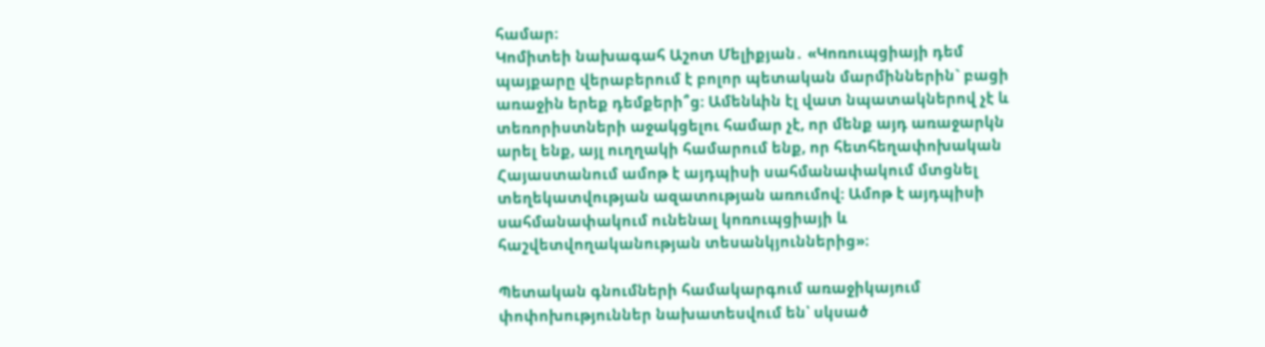համար։
Կոմիտեի նախագահ Աշոտ Մելիքյան․ «Կոռուպցիայի դեմ պայքարը վերաբերում է բոլոր պետական մարմիններին` բացի առաջին երեք դեմքերի՞ց։ Ամենևին էլ վատ նպատակներով չէ և տեռորիստների աջակցելու համար չէ, որ մենք այդ առաջարկն արել ենք, այլ ուղղակի համարում ենք, որ հետհեղափոխական Հայաստանում ամոթ է այդպիսի սահմանափակում մտցնել տեղեկատվության ազատության առումով։ Ամոթ է այդպիսի սահմանափակում ունենալ կոռուպցիայի և հաշվետվողականության տեսանկյուններից»։

Պետական գնումների համակարգում առաջիկայում փոփոխություններ նախատեսվում են՝ սկսած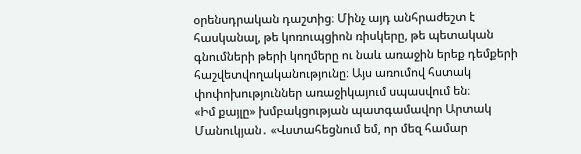օրենսդրական դաշտից։ Մինչ այդ անհրաժեշտ է հասկանալ, թե կոռուպցիոն ռիսկերը, թե պետական գնումների թերի կողմերը ու նաև առաջին երեք դեմքերի հաշվետվողականությունը։ Այս առումով հստակ փոփոխություններ առաջիկայում սպասվում են։
«Իմ քայլը» խմբակցության պատգամավոր Արտակ Մանուկյան․ «Վստահեցնում եմ, որ մեզ համար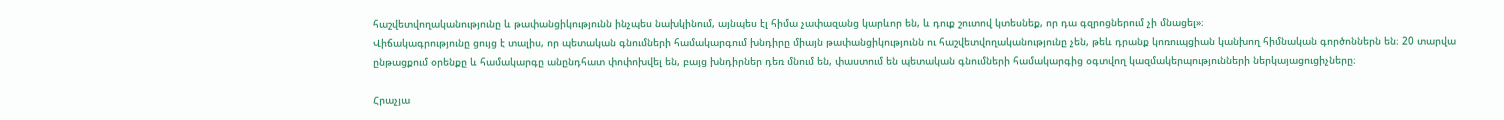հաշվետվողականությունը և թափանցիկությունն ինչպես նախկինում, այնպես էլ հիմա չափազանց կարևոր են, և դուք շուտով կտեսնեք, որ դա գզրոցներում չի մնացել»։
Վիճակագրությունը ցույց է տալիս, որ պետական գնումների համակարգում խնդիրը միայն թափանցիկությունն ու հաշվետվողականությունը չեն, թեև դրանք կոռուպցիան կանխող հիմնական գործոններն են։ 20 տարվա ընթացքում օրենքը և համակարգը անընդհատ փոփոխվել են, բայց խնդիրներ դեռ մնում են, փաստում են պետական գնումների համակարգից օգտվող կազմակերպությունների ներկայացուցիչները։

Հրաչյա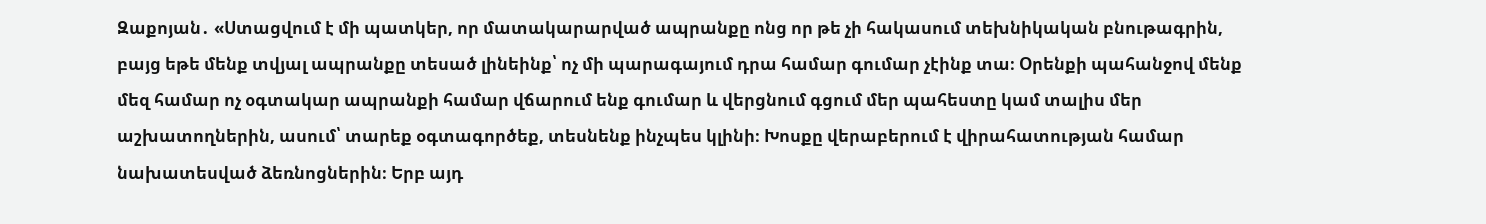Զաքոյան․ «Ստացվում է մի պատկեր, որ մատակարարված ապրանքը ոնց որ թե չի հակասում տեխնիկական բնութագրին, բայց եթե մենք տվյալ ապրանքը տեսած լինեինք՝ ոչ մի պարագայում դրա համար գումար չէինք տա։ Օրենքի պահանջով մենք մեզ համար ոչ օգտակար ապրանքի համար վճարում ենք գումար և վերցնում գցում մեր պահեստը կամ տալիս մեր աշխատողներին, ասում՝ տարեք օգտագործեք, տեսնենք ինչպես կլինի։ Խոսքը վերաբերում է վիրահատության համար նախատեսված ձեռնոցներին։ Երբ այդ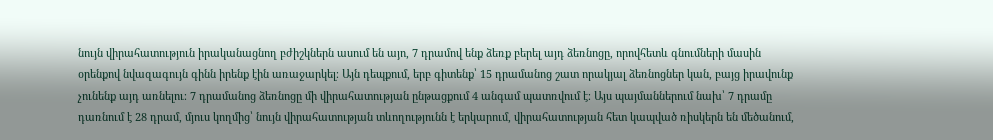նույն վիրահատություն իրականացնող բժիշկներն ասում են այո, 7 դրամով ենք ձեռք բերել այդ ձեռնոցը, որովհետև գնումների մասին օրենքով նվազագույն գինն իրենք էին առաջարկել։ Այն դեպքում, երբ գիտենք՝ 15 դրամանոց շատ որակյալ ձեռնոցներ կան, բայց իրավունք չունենք այդ առնելու։ 7 դրամանոց ձեռնոցը մի վիրահատության ընթացքում 4 անգամ պատռվում է։ Այս պայմաններում նախ՝ 7 դրամը դառնում է 28 դրամ, մյուս կողմից՝ նույն վիրահատության տևողությունն է երկարում, վիրահատության հետ կապված ռիսկերն են մեծանում,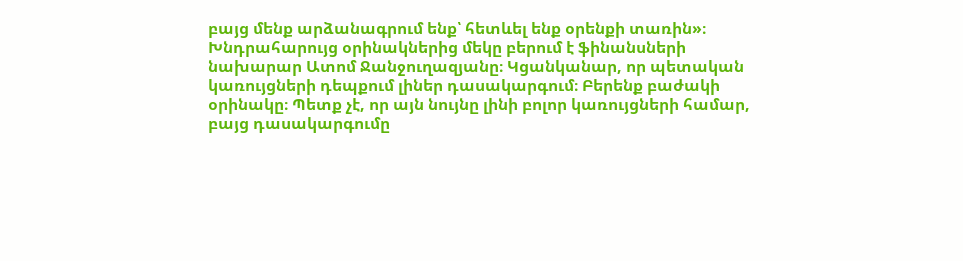բայց մենք արձանագրում ենք՝ հետևել ենք օրենքի տառին»։
Խնդրահարույց օրինակներից մեկը բերում է ֆինանսների նախարար Ատոմ Ջանջուղազյանը։ Կցանկանար, որ պետական կառույցների դեպքում լիներ դասակարգում։ Բերենք բաժակի օրինակը։ Պետք չէ, որ այն նույնը լինի բոլոր կառույցների համար, բայց դասակարգումը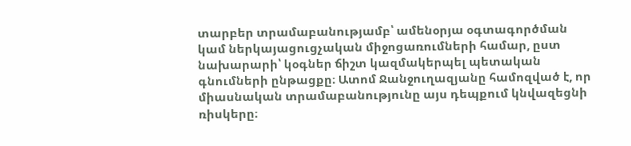տարբեր տրամաբանությամբ՝ ամենօրյա օգտագործման կամ ներկայացուցչական միջոցառումների համար, ըստ նախարարի՝ կօգներ ճիշտ կազմակերպել պետական գնումների ընթացքը։ Ատոմ Ջանջուղազյանը համոզված է, որ միասնական տրամաբանությունը այս դեպքում կնվազեցնի ռիսկերը։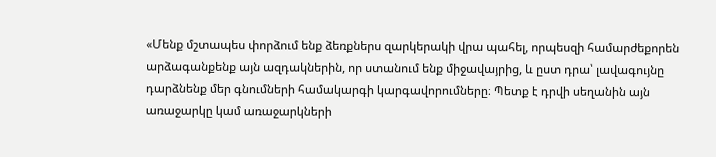«Մենք մշտապես փորձում ենք ձեռքներս զարկերակի վրա պահել, որպեսզի համարժեքորեն արձագանքենք այն ազդակներին, որ ստանում ենք միջավայրից, և ըստ դրա՝ լավագույնը դարձնենք մեր գնումների համակարգի կարգավորումները։ Պետք է դրվի սեղանին այն առաջարկը կամ առաջարկների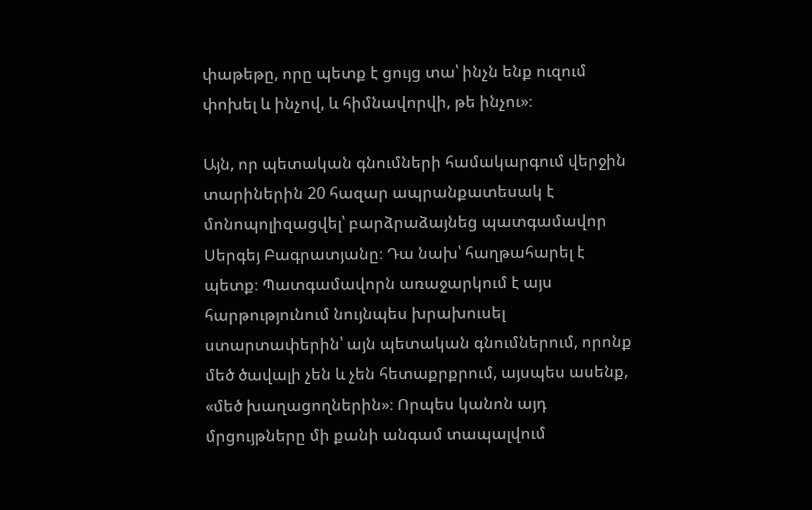փաթեթը, որը պետք է ցույց տա՝ ինչն ենք ուզում փոխել և ինչով, և հիմնավորվի, թե ինչու»։

Այն, որ պետական գնումների համակարգում վերջին տարիներին 20 հազար ապրանքատեսակ է մոնոպոլիզացվել՝ բարձրաձայնեց պատգամավոր Սերգեյ Բագրատյանը։ Դա նախ՝ հաղթահարել է պետք։ Պատգամավորն առաջարկում է այս հարթությունում նույնպես խրախուսել ստարտափերին՝ այն պետական գնումներում, որոնք մեծ ծավալի չեն և չեն հետաքրքրում, այսպես ասենք, «մեծ խաղացողներին»։ Որպես կանոն այդ մրցույթները մի քանի անգամ տապալվում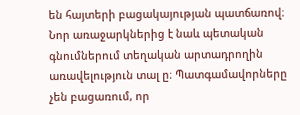են հայտերի բացակայության պատճառով։ Նոր առաջարկներից է նաև պետական գնումներում տեղական արտադրողին առավելություն տալ ը։ Պատգամավորները չեն բացառում, որ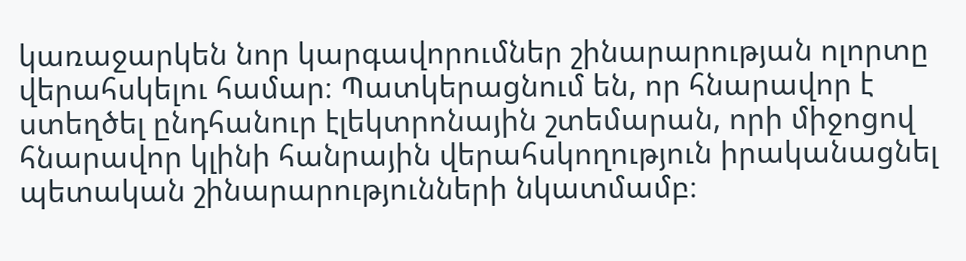կառաջարկեն նոր կարգավորումներ շինարարության ոլորտը վերահսկելու համար։ Պատկերացնում են, որ հնարավոր է ստեղծել ընդհանուր էլեկտրոնային շտեմարան, որի միջոցով հնարավոր կլինի հանրային վերահսկողություն իրականացնել պետական շինարարությունների նկատմամբ։